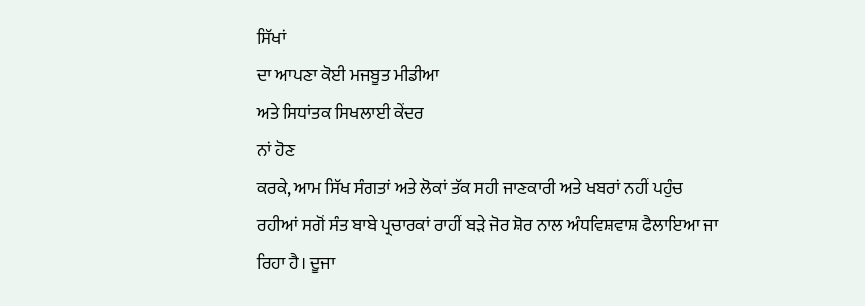ਸਿੱਖਾਂ
ਦਾ ਆਪਣਾ ਕੋਈ ਮਜਬੂਤ ਮੀਡੀਆ
ਅਤੇ ਸਿਧਾਂਤਕ ਸਿਖਲਾਈ ਕੇਂਦਰ
ਨਾਂ ਹੋਣ
ਕਰਕੇ, ਆਮ ਸਿੱਖ ਸੰਗਤਾਂ ਅਤੇ ਲੋਕਾਂ ਤੱਕ ਸਹੀ ਜਾਣਕਾਰੀ ਅਤੇ ਖਬਰਾਂ ਨਹੀਂ ਪਹੁੰਚ
ਰਹੀਆਂ ਸਗੋਂ ਸੰਤ ਬਾਬੇ ਪ੍ਰਚਾਰਕਾਂ ਰਾਹੀਂ ਬੜੇ ਜੋਰ ਸ਼ੋਰ ਨਾਲ ਅੰਧਵਿਸ਼ਵਾਸ਼ ਫੈਲਾਇਆ ਜਾ
ਰਿਹਾ ਹੈ। ਦੂਜਾ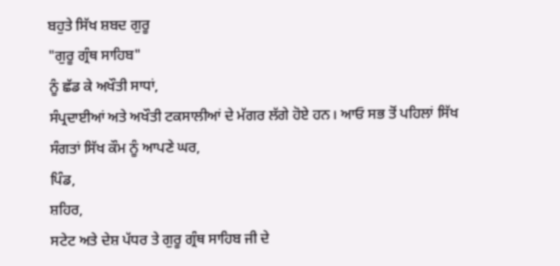ਬਹੁਤੇ ਸਿੱਖ ਸ਼ਬਦ ਗੁਰੂ
"ਗੁਰੂ ਗ੍ਰੰਥ ਸਾਹਿਬ"
ਨੂੰ ਛੱਡ ਕੇ ਅਖੌਤੀ ਸਾਧਾਂ,
ਸੰਪ੍ਰਦਾਈਆਂ ਅਤੇ ਅਖੌਤੀ ਟਕਸਾਲੀਆਂ ਦੇ ਮੱਗਰ ਲੱਗੇ ਹੋਏ ਹਨ। ਆਓ ਸਭ ਤੋਂ ਪਹਿਲਾਂ ਸਿੱਖ
ਸੰਗਤਾਂ ਸਿੱਖ ਕੌਮ ਨੂੰ ਆਪਣੇ ਘਰ,
ਪਿੰਡ,
ਸ਼ਹਿਰ,
ਸਟੇਟ ਅਤੇ ਦੇਸ਼ ਪੱਧਰ ਤੇ ਗੁਰੂ ਗ੍ਰੰਥ ਸਾਹਿਬ ਜੀ ਦੇ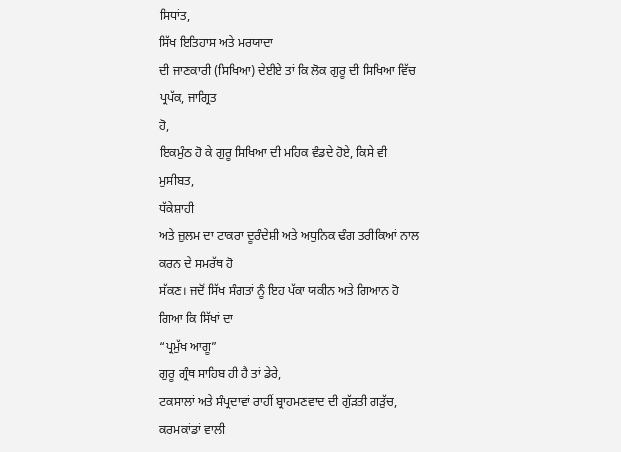ਸਿਧਾਂਤ,
ਸਿੱਖ ਇਤਿਹਾਸ ਅਤੇ ਮਰਯਾਦਾ
ਦੀ ਜਾਣਕਾਰੀ (ਸਿਖਿਆ) ਦੇਈਏ ਤਾਂ ਕਿ ਲੋਕ ਗੁਰੂ ਦੀ ਸਿਖਿਆ ਵਿੱਚ ਪ੍ਰਪੱਕ, ਜਾਗ੍ਰਿਤ
ਹੋ,
ਇਕਮੁੰਠ ਹੋ ਕੇ ਗੁਰੂ ਸਿਖਿਆ ਦੀ ਮਹਿਕ ਵੰਡਦੇ ਹੋਏ, ਕਿਸੇ ਵੀ ਮੁਸੀਬਤ,
ਧੱਕੇਸ਼ਾਹੀ
ਅਤੇ ਜ਼ੁਲਮ ਦਾ ਟਾਕਰਾ ਦੂਰੰਦੇਸ਼ੀ ਅਤੇ ਅਧੁਨਿਕ ਢੰਗ ਤਰੀਕਿਆਂ ਨਾਲ ਕਰਨ ਦੇ ਸਮਰੱਥ ਹੋ
ਸੱਕਣ। ਜਦੋਂ ਸਿੱਖ ਸੰਗਤਾਂ ਨੂੰ ਇਹ ਪੱਕਾ ਯਕੀਨ ਅਤੇ ਗਿਆਨ ਹੋ ਗਿਆ ਕਿ ਸਿੱਖਾਂ ਦਾ
“ਪ੍ਰਮੁੱਖ ਆਗੂ”
ਗੁਰੂ ਗ੍ਰੰਥ ਸਾਹਿਬ ਹੀ ਹੈ ਤਾਂ ਡੇਰੇ,
ਟਕਸਾਲਾਂ ਅਤੇ ਸੰਪ੍ਰਦਾਵਾਂ ਰਾਹੀਂ ਬ੍ਰਾਹਮਣਵਾਦ ਦੀ ਗੁੱੜਤੀ ਗੜੁੱਚ, ਕਰਮਕਾਂਡਾਂ ਵਾਲੀ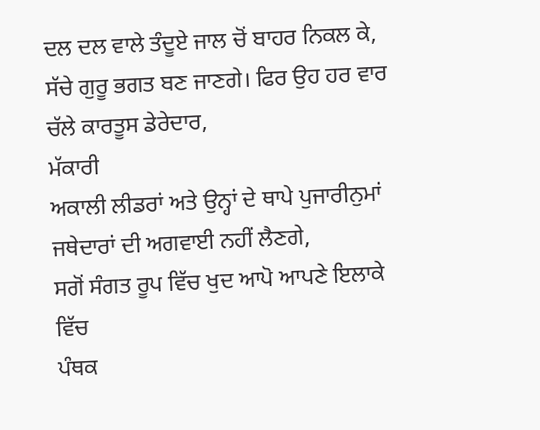ਦਲ ਦਲ ਵਾਲੇ ਤੰਦੂਏ ਜਾਲ ਚੋਂ ਬਾਹਰ ਨਿਕਲ ਕੇ,
ਸੱਚੇ ਗੁਰੂ ਭਗਤ ਬਣ ਜਾਣਗੇ। ਫਿਰ ਉਹ ਹਰ ਵਾਰ ਚੱਲੇ ਕਾਰਤੂਸ ਡੇਰੇਦਾਰ,
ਮੱਕਾਰੀ
ਅਕਾਲੀ ਲੀਡਰਾਂ ਅਤੇ ਉਨ੍ਹਾਂ ਦੇ ਥਾਪੇ ਪੁਜਾਰੀਨੁਮਾਂ ਜਥੇਦਾਰਾਂ ਦੀ ਅਗਵਾਈ ਨਹੀਂ ਲੈਣਗੇ,
ਸਗੋਂ ਸੰਗਤ ਰੂਪ ਵਿੱਚ ਖੁਦ ਆਪੋ ਆਪਣੇ ਇਲਾਕੇ ਵਿੱਚ
ਪੰਥਕ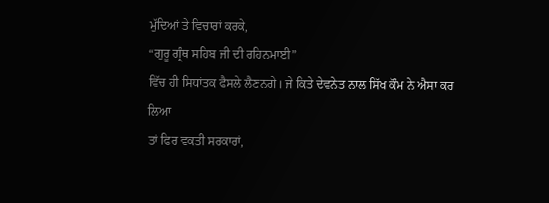ਮੁੱਦਿਆਂ ਤੇ ਵਿਚਾਰਾਂ ਕਰਕੇ,
“ਗੁਰੂ ਗ੍ਰੰਥ ਸਹਿਬ ਜੀ ਦੀ ਰਹਿਨਮਾਈ”
ਵਿੱਚ ਹੀ ਸਿਧਾਂਤਕ ਫੈਸਲੇ ਲੈਣਨਗੇ। ਜੇ ਕਿਤੇ ਦੇਵਨੇਤ ਨਾਲ ਸਿੱਖ ਕੌਮ ਨੇ ਐਸਾ ਕਰ ਲਿਆ
ਤਾਂ ਫਿਰ ਵਕਤੀ ਸਰਕਾਰਾਂ,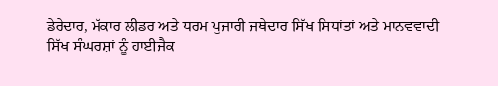ਡੇਰੇਦਾਰ, ਮੱਕਾਰ ਲੀਡਰ ਅਤੇ ਧਰਮ ਪੁਜਾਰੀ ਜਥੇਦਾਰ ਸਿੱਖ ਸਿਧਾਂਤਾਂ ਅਤੇ ਮਾਨਵਵਾਦੀ
ਸਿੱਖ ਸੰਘਰਸ਼ਾਂ ਨੂੰ ਹਾਈਜੈਕ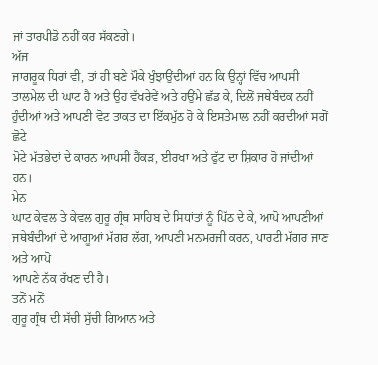ਜਾਂ ਤਾਰਪੀਡੋ ਨਹੀਂ ਕਰ ਸੱਕਣਗੇ।
ਅੱਜ
ਜਾਗਰੂਕ ਧਿਰਾਂ ਵੀ, ਤਾਂ ਹੀ ਬਣੇ ਮੌਕੇ ਖੁੰਝਾਉਂਦੀਆਂ ਹਨ ਕਿ ਉਨ੍ਹਾਂ ਵਿੱਚ ਆਪਸੀ
ਤਾਲਮੇਲ ਦੀ ਘਾਟ ਹੈ ਅਤੇ ਉਹ ਵੱਖਰੇਵੇਂ ਅਤੇ ਹਉਂਮੇ ਛੱਡ ਕੇ, ਦਿਲੋਂ ਜਥੇਬੰਦਕ ਨਹੀਂ
ਹੁੰਦੀਆਂ ਅਤੇ ਆਪਣੀ ਵੋਟ ਤਾਕਤ ਦਾ ਇੱਕਮੁੱਠ ਹੋ ਕੇ ਇਸਤੇਮਾਲ ਨਹੀਂ ਕਰਦੀਆਂ ਸਗੋਂ ਛੋਟੇ
ਮੋਟੇ ਮੱਤਭੇਦਾਂ ਦੇ ਕਾਰਨ ਆਪਸੀ ਹੈਂਕੜ, ਈਰਖਾ ਅਤੇ ਫੁੱਟ ਦਾ ਸ਼ਿਕਾਰ ਹੋ ਜਾਂਦੀਆਂ ਹਨ।
ਮੇਨ
ਘਾਟ ਕੇਵਲ ਤੇ ਕੇਵਲ ਗੁਰੂ ਗ੍ਰੰਥ ਸਾਹਿਬ ਦੇ ਸਿਧਾਂਤਾਂ ਨੂੰ ਪਿੱਠ ਦੇ ਕੇ, ਆਪੋ ਆਪਣੀਆਂ
ਜਥੇਬੰਦੀਆਂ ਦੇ ਆਗੂਆਂ ਮੱਗਰ ਲੱਗ, ਆਪਣੀ ਮਨਮਰਜੀ ਕਰਨ, ਪਾਰਟੀ ਮੱਗਰ ਜਾਣ ਅਤੇ ਆਪੋ
ਆਪਣੇ ਨੱਕ ਰੱਖਣ ਦੀ ਹੈ।
ਤਨੋਂ ਮਨੋਂ
ਗੁਰੂ ਗ੍ਰੰਥ ਦੀ ਸੱਚੀ ਸੁੱਚੀ ਗਿਆਨ ਅਤੇ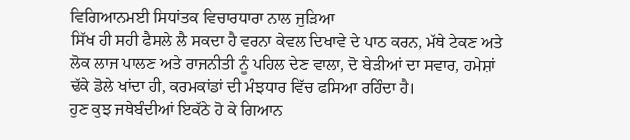ਵਿਗਿਆਨਮਈ ਸਿਧਾਂਤਕ ਵਿਚਾਰਧਾਰਾ ਨਾਲ ਜੁੜਿਆ
ਸਿੱਖ ਹੀ ਸਹੀ ਫੈਸਲੇ ਲੈ ਸਕਦਾ ਹੈ ਵਰਨਾ ਕੇਵਲ ਦਿਖਾਵੇ ਦੇ ਪਾਠ ਕਰਨ, ਮੱਥੇ ਟੇਕਣ ਅਤੇ
ਲੋਕ ਲਾਜ ਪਾਲਣ ਅਤੇ ਰਾਜਨੀਤੀ ਨੂੰ ਪਹਿਲ ਦੇਣ ਵਾਲਾ, ਦੋ ਬੇੜੀਆਂ ਦਾ ਸਵਾਰ, ਹਮੇਸ਼ਾਂ
ਢੱਕੇ ਡੋਲੇ ਖਾਂਦਾ ਹੀ, ਕਰਮਕਾਂਡਾਂ ਦੀ ਮੰਝਧਾਰ ਵਿੱਚ ਫਸਿਆ ਰਹਿੰਦਾ ਹੈ।
ਹੁਣ ਕੁਝ ਜਥੇਬੰਦੀਆਂ ਇਕੱਠੇ ਹੋ ਕੇ ਗਿਆਨ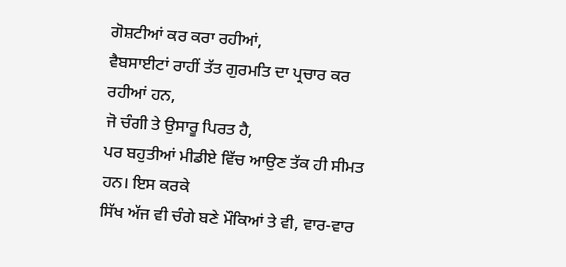ਗੋਸ਼ਟੀਆਂ ਕਰ ਕਰਾ ਰਹੀਆਂ,
ਵੈਬਸਾਈਟਾਂ ਰਾਹੀਂ ਤੱਤ ਗੁਰਮਤਿ ਦਾ ਪ੍ਰਚਾਰ ਕਰ ਰਹੀਆਂ ਹਨ,
ਜੋ ਚੰਗੀ ਤੇ ਉਸਾਰੂ ਪਿਰਤ ਹੈ,
ਪਰ ਬਹੁਤੀਆਂ ਮੀਡੀਏ ਵਿੱਚ ਆਉਣ ਤੱਕ ਹੀ ਸੀਮਤ ਹਨ। ਇਸ ਕਰਕੇ
ਸਿੱਖ ਅੱਜ ਵੀ ਚੰਗੇ ਬਣੇ ਮੌਕਿਆਂ ਤੇ ਵੀ, ਵਾਰ-ਵਾਰ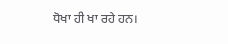ਧੋਖਾ ਹੀ ਖਾ ਰਹੇ ਹਨ।